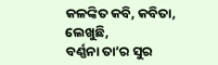କଳଙ୍କିତ କବି, କବିତା, ଲେଖୁଛି,
ବର୍ଣ୍ଣନା ତା’ର ସୁର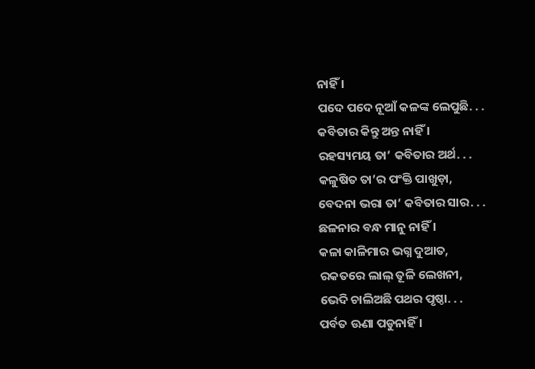ନାହିଁ ।
ପଦେ ପଦେ ନୂଆଁ କଳଙ୍କ ଲେପୁଛି. . .
କବିତାର କିନ୍ତୁ ଅନ୍ତ ନାହିଁ ।
ରହସ୍ୟମୟ ତା’ କବିତାର ଅର୍ଥ. . .
କଳୁଷିତ ତା’ର ପଂକ୍ତି ପାଖୁଡ଼ା,
ବେଦନା ଭରା ତା’ କବିତାର ସାର. . .
ଛଳନାର ବନ୍ଧ ମାନୁ ନାହିଁ ।
କଳା କାଳିମାର ଭଗ୍ନ ଦୁଆତ,
ରକତରେ ଲାଲ୍ ତୂଳି ଲେଖନୀ,
ଭେଦି ଚାଲିଅଛି ପଥର ପୃଷ୍ଠା. . .
ପର୍ବତ ଊଣା ପଡୁନାହିଁ ।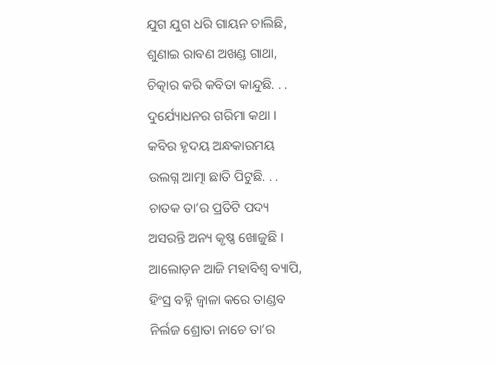ଯୁଗ ଯୁଗ ଧରି ଗାୟନ ଚାଲିଛି,
ଶୁଣାଇ ରାବଣ ଅଖଣ୍ଡ ଗାଥା,
ଚିତ୍କାର କରି କବିତା କାନ୍ଦୁଛି. . .
ଦୁର୍ଯ୍ୟୋଧନର ଗରିମା କଥା ।
କବିର ହୃଦୟ ଅନ୍ଧକାରମୟ
ଉଲଗ୍ନ ଆତ୍ମା ଛାତି ପିଟୁଛି. . .
ଚାତକ ତା’ର ପ୍ରତିଟି ପଦ୍ୟ
ଅସରନ୍ତି ଅନ୍ୟ କୃଷ୍ଣ ଖୋଜୁଛି ।
ଆଲୋଡ଼ନ ଆଜି ମହାବିଶ୍ୱ ବ୍ୟାପି,
ହିଂସ୍ର ବହ୍ନି ଜ୍ୱାଳା କରେ ତାଣ୍ଡବ
ନିର୍ଲଜ ଶ୍ରୋତା ନାଚେ ତା’ର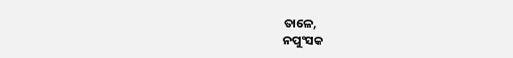ତାଳେ,
ନପୁଂସକ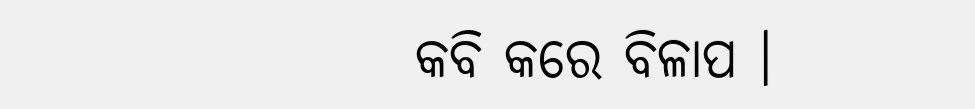କବି କରେ ବିଳାପ ।